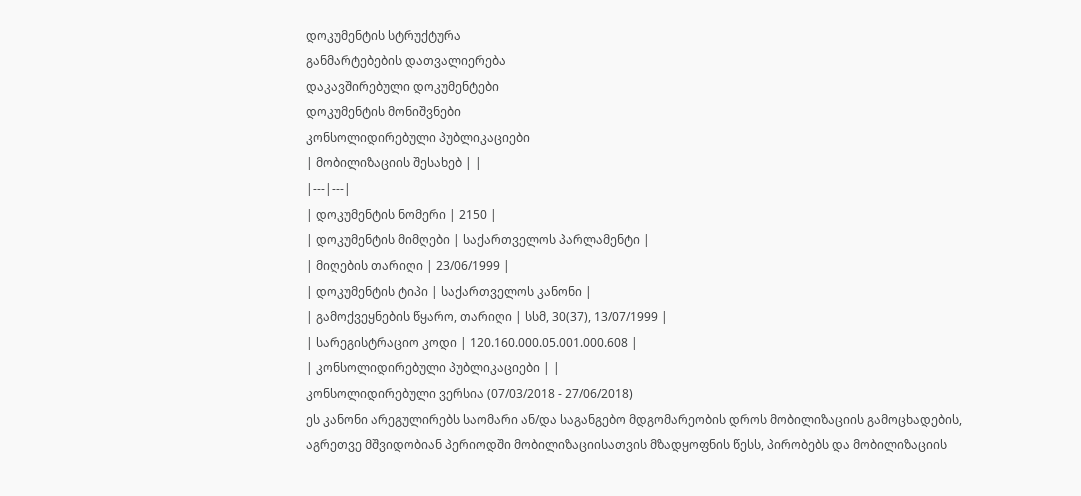დოკუმენტის სტრუქტურა
განმარტებების დათვალიერება
დაკავშირებული დოკუმენტები
დოკუმენტის მონიშვნები
კონსოლიდირებული პუბლიკაციები
| მობილიზაციის შესახებ | |
|---|---|
| დოკუმენტის ნომერი | 2150 |
| დოკუმენტის მიმღები | საქართველოს პარლამენტი |
| მიღების თარიღი | 23/06/1999 |
| დოკუმენტის ტიპი | საქართველოს კანონი |
| გამოქვეყნების წყარო, თარიღი | სსმ, 30(37), 13/07/1999 |
| სარეგისტრაციო კოდი | 120.160.000.05.001.000.608 |
| კონსოლიდირებული პუბლიკაციები | |
კონსოლიდირებული ვერსია (07/03/2018 - 27/06/2018)
ეს კანონი არეგულირებს საომარი ან/და საგანგებო მდგომარეობის დროს მობილიზაციის გამოცხადების, აგრეთვე მშვიდობიან პერიოდში მობილიზაციისათვის მზადყოფნის წესს, პირობებს და მობილიზაციის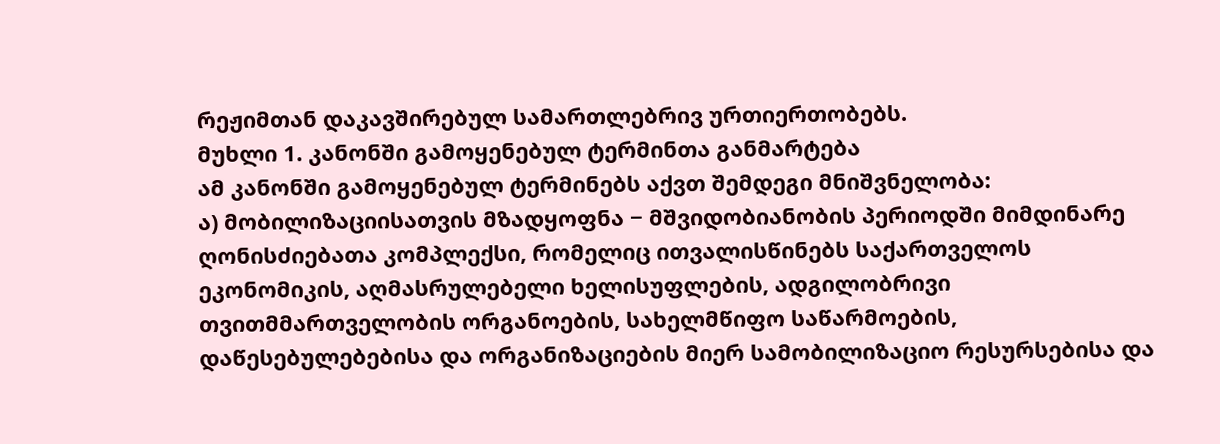რეჟიმთან დაკავშირებულ სამართლებრივ ურთიერთობებს.
მუხლი 1. კანონში გამოყენებულ ტერმინთა განმარტება
ამ კანონში გამოყენებულ ტერმინებს აქვთ შემდეგი მნიშვნელობა:
ა) მობილიზაციისათვის მზადყოფნა − მშვიდობიანობის პერიოდში მიმდინარე ღონისძიებათა კომპლექსი, რომელიც ითვალისწინებს საქართველოს ეკონომიკის, აღმასრულებელი ხელისუფლების, ადგილობრივი თვითმმართველობის ორგანოების, სახელმწიფო საწარმოების, დაწესებულებებისა და ორგანიზაციების მიერ სამობილიზაციო რესურსებისა და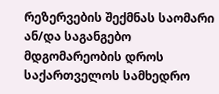რეზერვების შექმნას საომარი ან/და საგანგებო მდგომარეობის დროს საქართველოს სამხედრო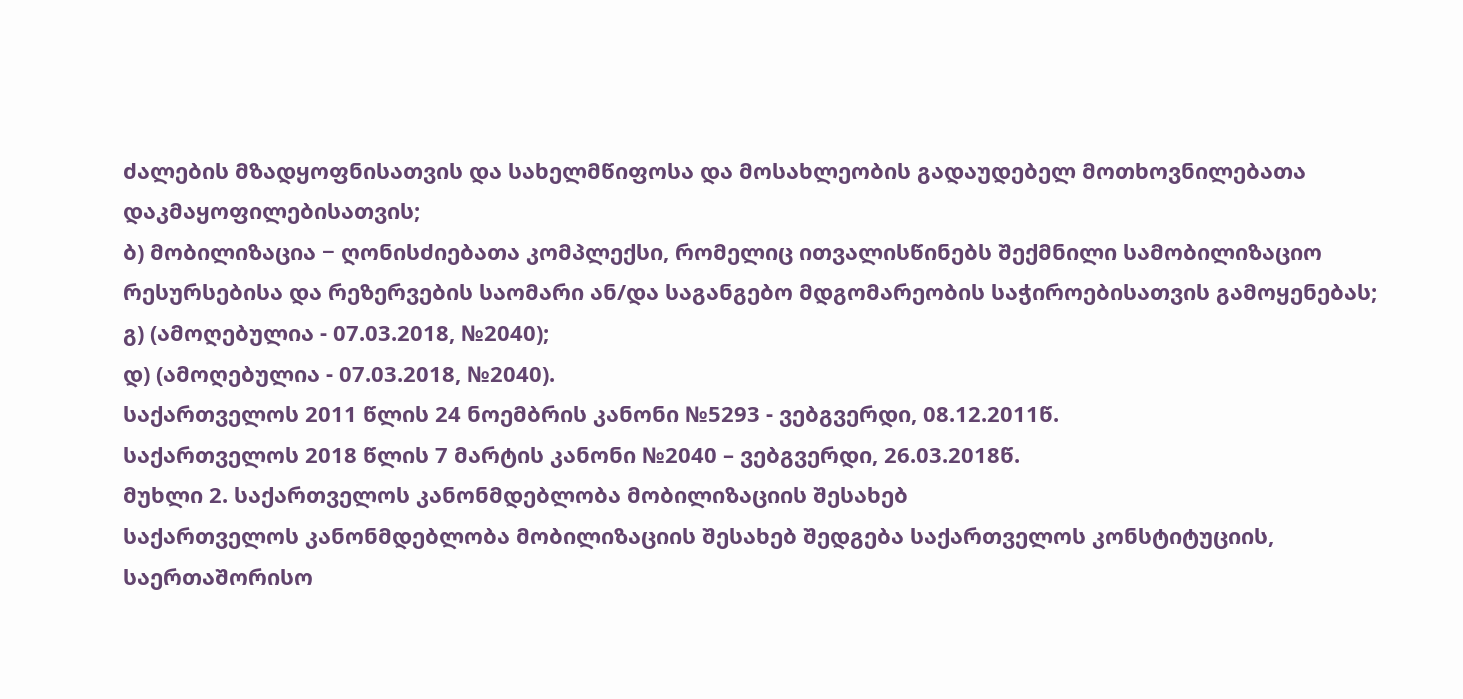ძალების მზადყოფნისათვის და სახელმწიფოსა და მოსახლეობის გადაუდებელ მოთხოვნილებათა დაკმაყოფილებისათვის;
ბ) მობილიზაცია − ღონისძიებათა კომპლექსი, რომელიც ითვალისწინებს შექმნილი სამობილიზაციო რესურსებისა და რეზერვების საომარი ან/და საგანგებო მდგომარეობის საჭიროებისათვის გამოყენებას;
გ) (ამოღებულია - 07.03.2018, №2040);
დ) (ამოღებულია - 07.03.2018, №2040).
საქართველოს 2011 წლის 24 ნოემბრის კანონი №5293 - ვებგვერდი, 08.12.2011წ.
საქართველოს 2018 წლის 7 მარტის კანონი №2040 – ვებგვერდი, 26.03.2018წ.
მუხლი 2. საქართველოს კანონმდებლობა მობილიზაციის შესახებ
საქართველოს კანონმდებლობა მობილიზაციის შესახებ შედგება საქართველოს კონსტიტუციის, საერთაშორისო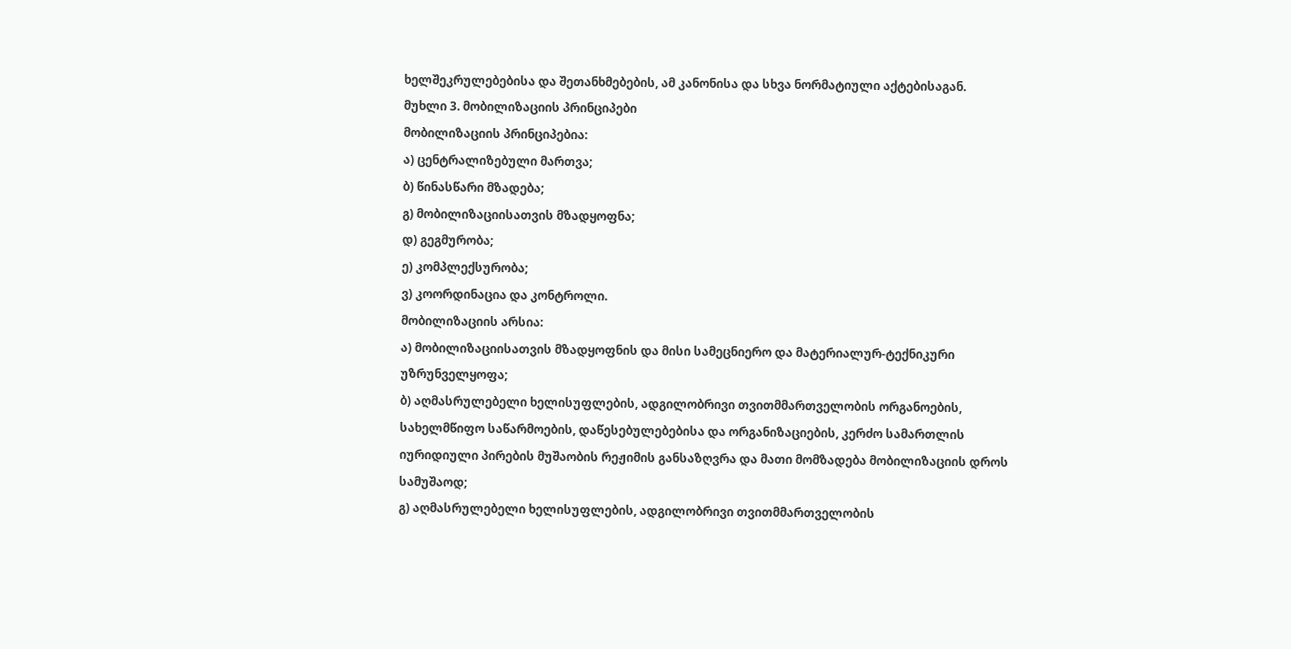ხელშეკრულებებისა და შეთანხმებების, ამ კანონისა და სხვა ნორმატიული აქტებისაგან.
მუხლი 3. მობილიზაციის პრინციპები
მობილიზაციის პრინციპებია:
ა) ცენტრალიზებული მართვა;
ბ) წინასწარი მზადება;
გ) მობილიზაციისათვის მზადყოფნა;
დ) გეგმურობა;
ე) კომპლექსურობა;
ვ) კოორდინაცია და კონტროლი.
მობილიზაციის არსია:
ა) მობილიზაციისათვის მზადყოფნის და მისი სამეცნიერო და მატერიალურ-ტექნიკური უზრუნველყოფა;
ბ) აღმასრულებელი ხელისუფლების, ადგილობრივი თვითმმართველობის ორგანოების, სახელმწიფო საწარმოების, დაწესებულებებისა და ორგანიზაციების, კერძო სამართლის იურიდიული პირების მუშაობის რეჟიმის განსაზღვრა და მათი მომზადება მობილიზაციის დროს სამუშაოდ;
გ) აღმასრულებელი ხელისუფლების, ადგილობრივი თვითმმართველობის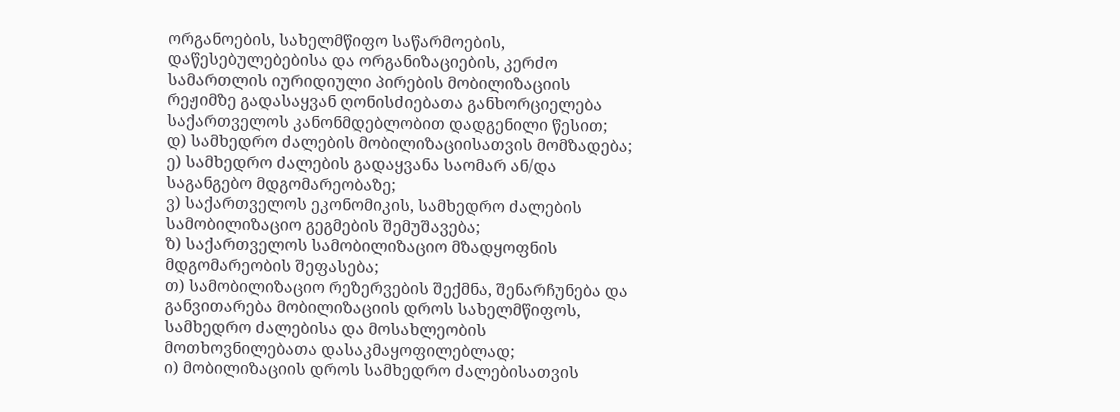ორგანოების, სახელმწიფო საწარმოების, დაწესებულებებისა და ორგანიზაციების, კერძო სამართლის იურიდიული პირების მობილიზაციის რეჟიმზე გადასაყვან ღონისძიებათა განხორციელება საქართველოს კანონმდებლობით დადგენილი წესით;
დ) სამხედრო ძალების მობილიზაციისათვის მომზადება;
ე) სამხედრო ძალების გადაყვანა საომარ ან/და საგანგებო მდგომარეობაზე;
ვ) საქართველოს ეკონომიკის, სამხედრო ძალების სამობილიზაციო გეგმების შემუშავება;
ზ) საქართველოს სამობილიზაციო მზადყოფნის მდგომარეობის შეფასება;
თ) სამობილიზაციო რეზერვების შექმნა, შენარჩუნება და განვითარება მობილიზაციის დროს სახელმწიფოს, სამხედრო ძალებისა და მოსახლეობის მოთხოვნილებათა დასაკმაყოფილებლად;
ი) მობილიზაციის დროს სამხედრო ძალებისათვის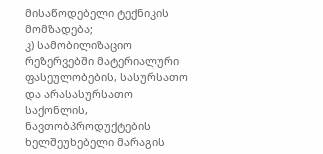მისაწოდებელი ტექნიკის მომზადება;
კ) სამობილიზაციო რეზერვებში მატერიალური ფასეულობების, სასურსათო და არასასურსათო საქონლის, ნავთობპროდუქტების ხელშეუხებელი მარაგის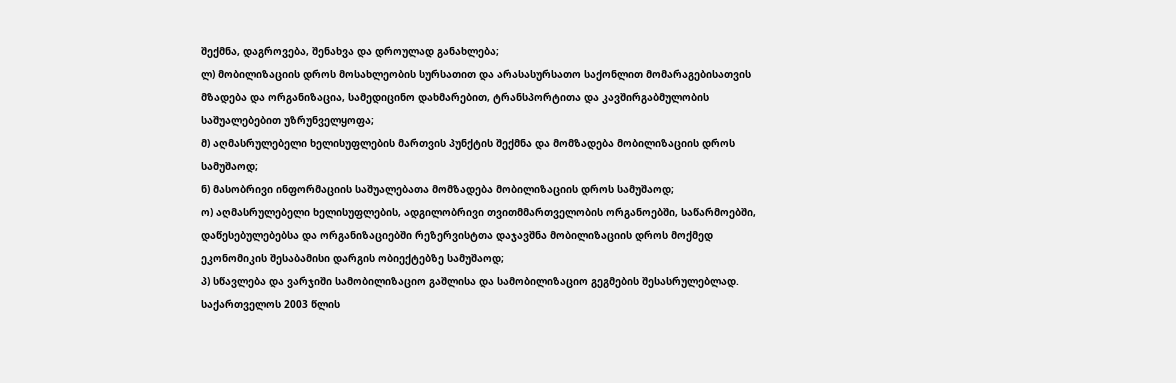შექმნა, დაგროვება, შენახვა და დროულად განახლება;
ლ) მობილიზაციის დროს მოსახლეობის სურსათით და არასასურსათო საქონლით მომარაგებისათვის მზადება და ორგანიზაცია, სამედიცინო დახმარებით, ტრანსპორტითა და კავშირგაბმულობის საშუალებებით უზრუნველყოფა;
მ) აღმასრულებელი ხელისუფლების მართვის პუნქტის შექმნა და მომზადება მობილიზაციის დროს სამუშაოდ;
ნ) მასობრივი ინფორმაციის საშუალებათა მომზადება მობილიზაციის დროს სამუშაოდ;
ო) აღმასრულებელი ხელისუფლების, ადგილობრივი თვითმმართველობის ორგანოებში, საწარმოებში, დაწესებულებებსა და ორგანიზაციებში რეზერვისტთა დაჯავშნა მობილიზაციის დროს მოქმედ ეკონომიკის შესაბამისი დარგის ობიექტებზე სამუშაოდ;
პ) სწავლება და ვარჯიში სამობილიზაციო გაშლისა და სამობილიზაციო გეგმების შესასრულებლად.
საქართველოს 2003 წლის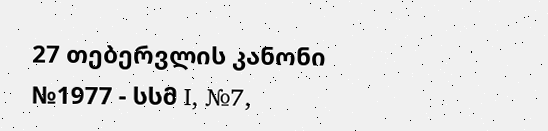27 თებერვლის კანონი №1977 - სსმ I, №7,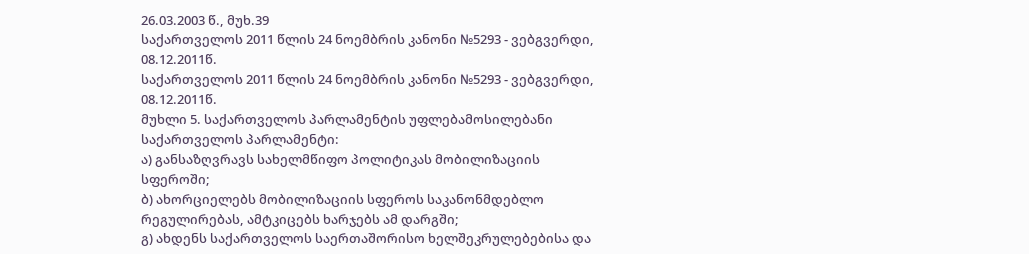26.03.2003 წ., მუხ.39
საქართველოს 2011 წლის 24 ნოემბრის კანონი №5293 - ვებგვერდი, 08.12.2011წ.
საქართველოს 2011 წლის 24 ნოემბრის კანონი №5293 - ვებგვერდი, 08.12.2011წ.
მუხლი 5. საქართველოს პარლამენტის უფლებამოსილებანი
საქართველოს პარლამენტი:
ა) განსაზღვრავს სახელმწიფო პოლიტიკას მობილიზაციის სფეროში;
ბ) ახორციელებს მობილიზაციის სფეროს საკანონმდებლო რეგულირებას, ამტკიცებს ხარჯებს ამ დარგში;
გ) ახდენს საქართველოს საერთაშორისო ხელშეკრულებებისა და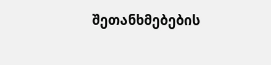შეთანხმებების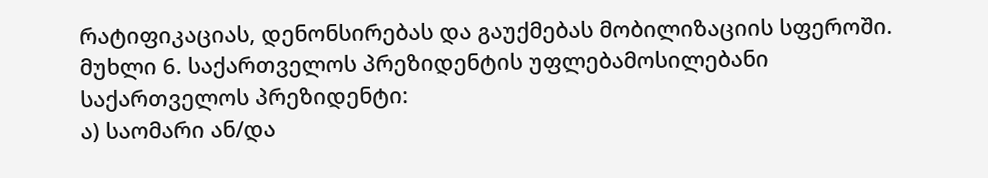რატიფიკაციას, დენონსირებას და გაუქმებას მობილიზაციის სფეროში.
მუხლი 6. საქართველოს პრეზიდენტის უფლებამოსილებანი
საქართველოს პრეზიდენტი:
ა) საომარი ან/და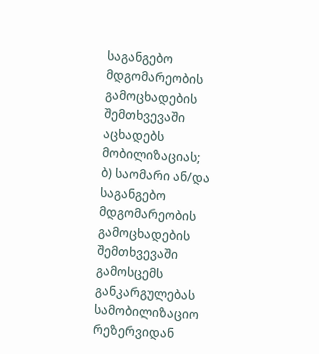საგანგებო მდგომარეობის გამოცხადების შემთხვევაში აცხადებს მობილიზაციას;
ბ) საომარი ან/და საგანგებო მდგომარეობის გამოცხადების შემთხვევაში გამოსცემს განკარგულებას სამობილიზაციო რეზერვიდან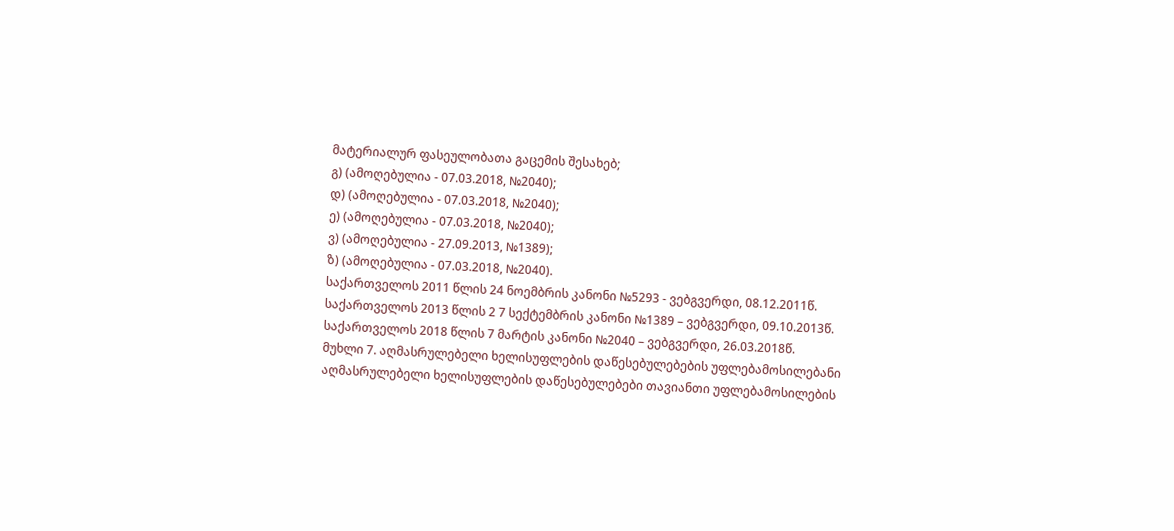მატერიალურ ფასეულობათა გაცემის შესახებ;
გ) (ამოღებულია - 07.03.2018, №2040);
დ) (ამოღებულია - 07.03.2018, №2040);
ე) (ამოღებულია - 07.03.2018, №2040);
ვ) (ამოღებულია - 27.09.2013, №1389);
ზ) (ამოღებულია - 07.03.2018, №2040).
საქართველოს 2011 წლის 24 ნოემბრის კანონი №5293 - ვებგვერდი, 08.12.2011წ.
საქართველოს 2013 წლის 2 7 სექტემბრის კანონი №1389 – ვებგვერდი, 09.10.2013წ.
საქართველოს 2018 წლის 7 მარტის კანონი №2040 – ვებგვერდი, 26.03.2018წ.
მუხლი 7. აღმასრულებელი ხელისუფლების დაწესებულებების უფლებამოსილებანი
აღმასრულებელი ხელისუფლების დაწესებულებები თავიანთი უფლებამოსილების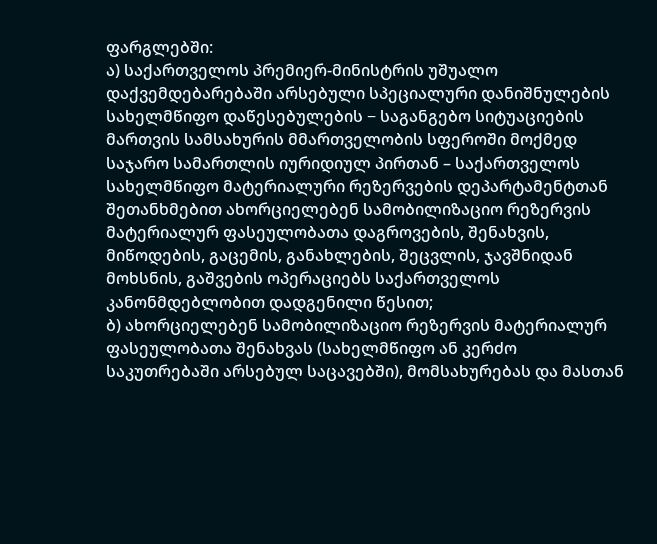ფარგლებში:
ა) საქართველოს პრემიერ-მინისტრის უშუალო დაქვემდებარებაში არსებული სპეციალური დანიშნულების სახელმწიფო დაწესებულების − საგანგებო სიტუაციების მართვის სამსახურის მმართველობის სფეროში მოქმედ საჯარო სამართლის იურიდიულ პირთან – საქართველოს სახელმწიფო მატერიალური რეზერვების დეპარტამენტთან შეთანხმებით ახორციელებენ სამობილიზაციო რეზერვის მატერიალურ ფასეულობათა დაგროვების, შენახვის, მიწოდების, გაცემის, განახლების, შეცვლის, ჯავშნიდან მოხსნის, გაშვების ოპერაციებს საქართველოს კანონმდებლობით დადგენილი წესით;
ბ) ახორციელებენ სამობილიზაციო რეზერვის მატერიალურ ფასეულობათა შენახვას (სახელმწიფო ან კერძო საკუთრებაში არსებულ საცავებში), მომსახურებას და მასთან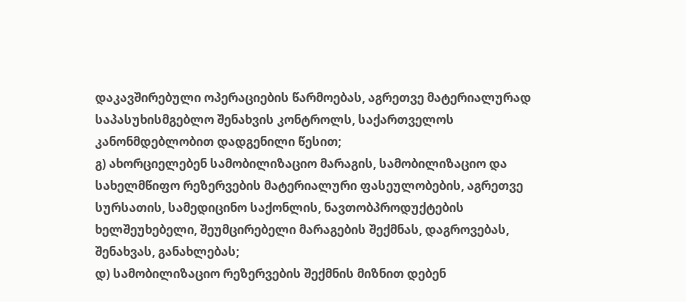დაკავშირებული ოპერაციების წარმოებას, აგრეთვე მატერიალურად საპასუხისმგებლო შენახვის კონტროლს, საქართველოს კანონმდებლობით დადგენილი წესით;
გ) ახორციელებენ სამობილიზაციო მარაგის, სამობილიზაციო და სახელმწიფო რეზერვების მატერიალური ფასეულობების, აგრეთვე სურსათის, სამედიცინო საქონლის, ნავთობპროდუქტების ხელშეუხებელი, შეუმცირებელი მარაგების შექმნას, დაგროვებას, შენახვას, განახლებას;
დ) სამობილიზაციო რეზერვების შექმნის მიზნით დებენ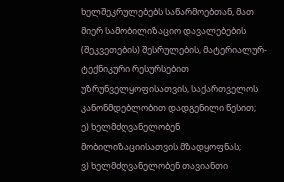ხელშეკრულებებს საწარმოებთან, მათ მიერ სამობილიზაციო დავალებების (შეკვეთების) შესრულების, მატერიალურ-ტექნიკური რესურსებით უზრუნველყოფისათვის, საქართველოს კანონმდებლობით დადგენილი წესით;
ე) ხელმძღვანელობენ მობილიზაციისათვის მზადყოფნას;
ვ) ხელმძღვანელობენ თავიანთი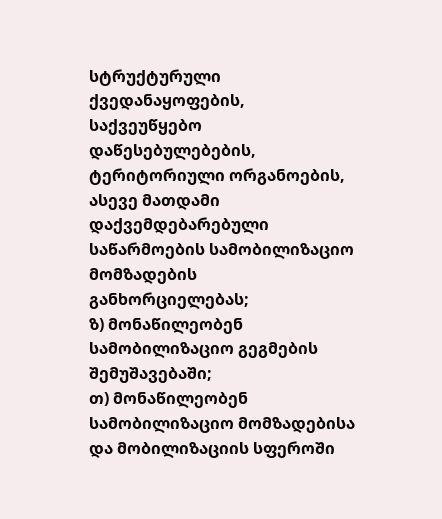სტრუქტურული ქვედანაყოფების, საქვეუწყებო დაწესებულებების, ტერიტორიული ორგანოების, ასევე მათდამი დაქვემდებარებული საწარმოების სამობილიზაციო მომზადების განხორციელებას;
ზ) მონაწილეობენ სამობილიზაციო გეგმების შემუშავებაში;
თ) მონაწილეობენ სამობილიზაციო მომზადებისა და მობილიზაციის სფეროში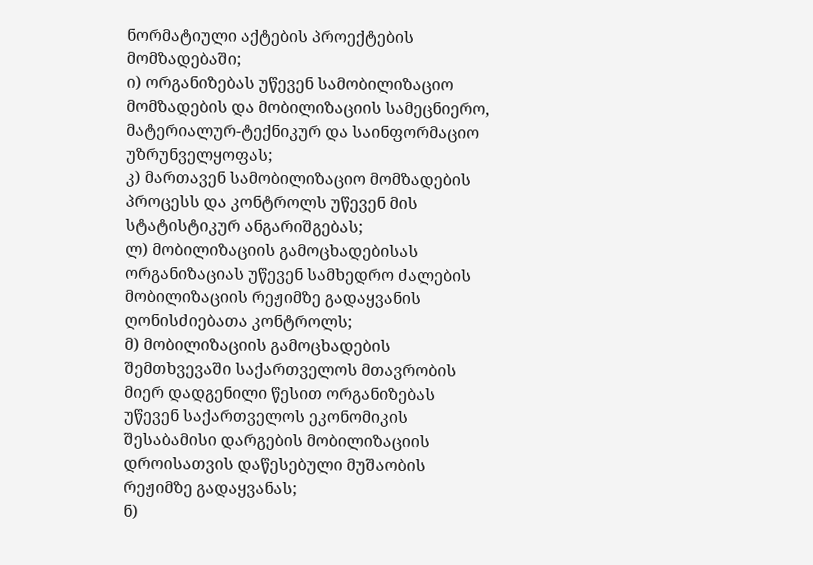ნორმატიული აქტების პროექტების მომზადებაში;
ი) ორგანიზებას უწევენ სამობილიზაციო მომზადების და მობილიზაციის სამეცნიერო, მატერიალურ-ტექნიკურ და საინფორმაციო უზრუნველყოფას;
კ) მართავენ სამობილიზაციო მომზადების პროცესს და კონტროლს უწევენ მის სტატისტიკურ ანგარიშგებას;
ლ) მობილიზაციის გამოცხადებისას ორგანიზაციას უწევენ სამხედრო ძალების მობილიზაციის რეჟიმზე გადაყვანის ღონისძიებათა კონტროლს;
მ) მობილიზაციის გამოცხადების შემთხვევაში საქართველოს მთავრობის მიერ დადგენილი წესით ორგანიზებას უწევენ საქართველოს ეკონომიკის შესაბამისი დარგების მობილიზაციის დროისათვის დაწესებული მუშაობის რეჟიმზე გადაყვანას;
ნ)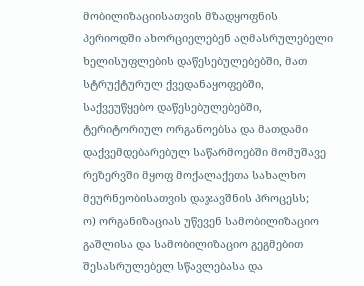მობილიზაციისათვის მზადყოფნის პერიოდში ახორციელებენ აღმასრულებელი ხელისუფლების დაწესებულებებში, მათ სტრუქტურულ ქვედანაყოფებში, საქვეუწყებო დაწესებულებებში, ტერიტორიულ ორგანოებსა და მათდამი დაქვემდებარებულ საწარმოებში მომუშავე რეზერვში მყოფ მოქალაქეთა სახალხო მეურნეობისათვის დაჯავშნის პროცესს;
ო) ორგანიზაციას უწევენ სამობილიზაციო გაშლისა და სამობილიზაციო გეგმებით შესასრულებელ სწავლებასა და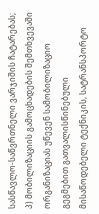სასწავლო-საწვრთნელი ვარჯიშის ჩატარებას;
პ) მობილიზაციის გამოცხადების შემთხვევაში ორგანიზაციას უწევენ სამობილიზაციო გეგმებით გათვალისწინებული მისაწოდებელი ტექნიკის, სატრანსპორტო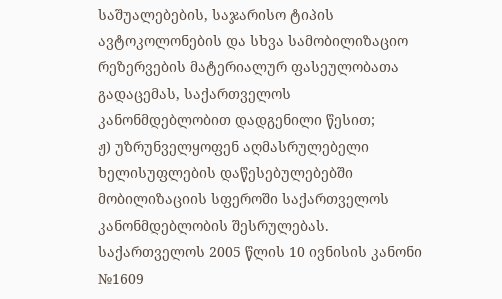საშუალებების, საჯარისო ტიპის ავტოკოლონების და სხვა სამობილიზაციო რეზერვების მატერიალურ ფასეულობათა გადაცემას, საქართველოს კანონმდებლობით დადგენილი წესით;
ჟ) უზრუნველყოფენ აღმასრულებელი ხელისუფლების დაწესებულებებში მობილიზაციის სფეროში საქართველოს კანონმდებლობის შესრულებას.
საქართველოს 2005 წლის 10 ივნისის კანონი №1609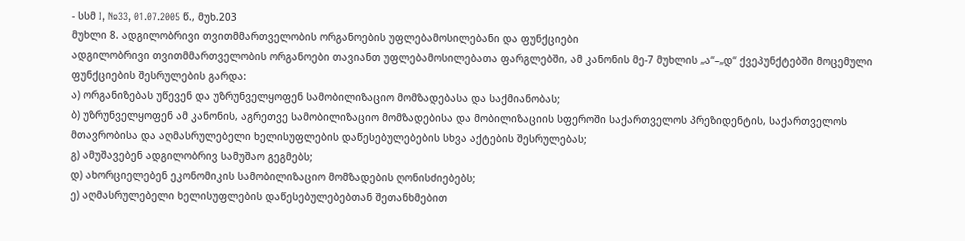- სსმ I, №33, 01.07.2005 წ., მუხ.203
მუხლი 8. ადგილობრივი თვითმმართველობის ორგანოების უფლებამოსილებანი და ფუნქციები
ადგილობრივი თვითმმართველობის ორგანოები თავიანთ უფლებამოსილებათა ფარგლებში, ამ კანონის მე-7 მუხლის „ა“–„დ“ ქვეპუნქტებში მოცემული ფუნქციების შესრულების გარდა:
ა) ორგანიზებას უწევენ და უზრუნველყოფენ სამობილიზაციო მომზადებასა და საქმიანობას;
ბ) უზრუნველყოფენ ამ კანონის, აგრეთვე სამობილიზაციო მომზადებისა და მობილიზაციის სფეროში საქართველოს პრეზიდენტის, საქართველოს მთავრობისა და აღმასრულებელი ხელისუფლების დაწესებულებების სხვა აქტების შესრულებას;
გ) ამუშავებენ ადგილობრივ სამუშაო გეგმებს;
დ) ახორციელებენ ეკონომიკის სამობილიზაციო მომზადების ღონისძიებებს;
ე) აღმასრულებელი ხელისუფლების დაწესებულებებთან შეთანხმებით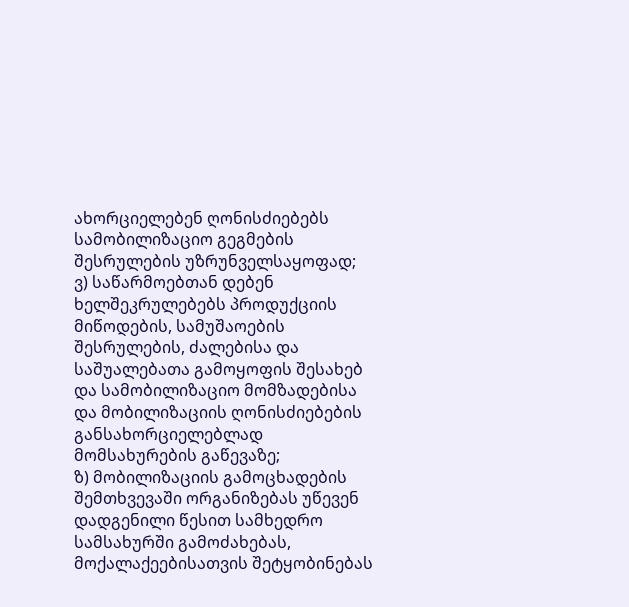ახორციელებენ ღონისძიებებს სამობილიზაციო გეგმების შესრულების უზრუნველსაყოფად;
ვ) საწარმოებთან დებენ ხელშეკრულებებს პროდუქციის მიწოდების, სამუშაოების შესრულების, ძალებისა და საშუალებათა გამოყოფის შესახებ და სამობილიზაციო მომზადებისა და მობილიზაციის ღონისძიებების განსახორციელებლად მომსახურების გაწევაზე;
ზ) მობილიზაციის გამოცხადების შემთხვევაში ორგანიზებას უწევენ დადგენილი წესით სამხედრო სამსახურში გამოძახებას, მოქალაქეებისათვის შეტყობინებას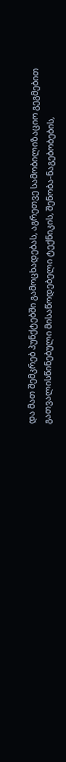და მათ შემკრებ პუნქტებში გამოცხადებას, აგრეთვე სამობილიზაციო გეგმებით გათვალისწინებული მისაწოდებელი ტექნიკის, შენობა-ნაგებობების,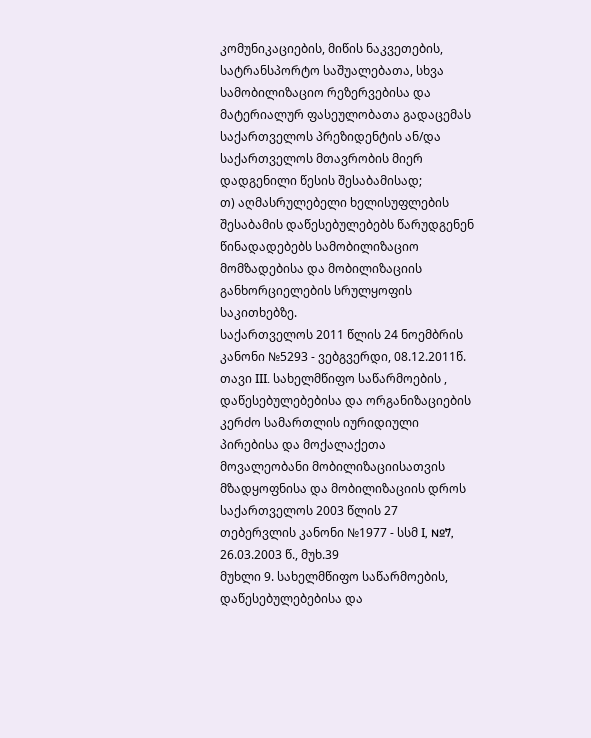კომუნიკაციების, მიწის ნაკვეთების, სატრანსპორტო საშუალებათა, სხვა სამობილიზაციო რეზერვებისა და მატერიალურ ფასეულობათა გადაცემას საქართველოს პრეზიდენტის ან/და საქართველოს მთავრობის მიერ დადგენილი წესის შესაბამისად;
თ) აღმასრულებელი ხელისუფლების შესაბამის დაწესებულებებს წარუდგენენ წინადადებებს სამობილიზაციო მომზადებისა და მობილიზაციის განხორციელების სრულყოფის საკითხებზე.
საქართველოს 2011 წლის 24 ნოემბრის კანონი №5293 - ვებგვერდი, 08.12.2011წ.
თავი III. სახელმწიფო საწარმოების , დაწესებულებებისა და ორგანიზაციების კერძო სამართლის იურიდიული პირებისა და მოქალაქეთა მოვალეობანი მობილიზაციისათვის მზადყოფნისა და მობილიზაციის დროს
საქართველოს 2003 წლის 27 თებერვლის კანონი №1977 - სსმ I, №7, 26.03.2003 წ., მუხ.39
მუხლი 9. სახელმწიფო საწარმოების, დაწესებულებებისა და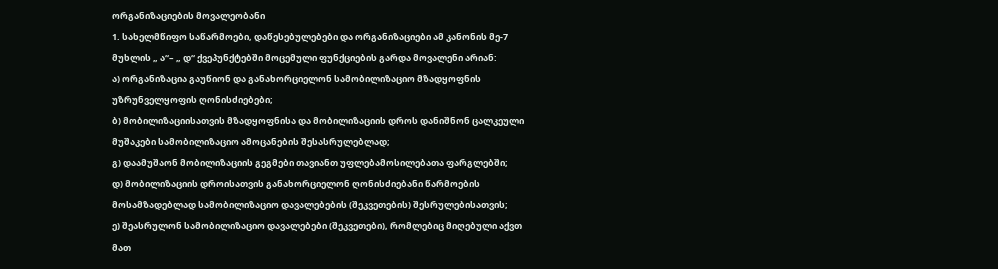ორგანიზაციების მოვალეობანი
1. სახელმწიფო საწარმოები, დაწესებულებები და ორგანიზაციები ამ კანონის მე-7 მუხლის „ ა“– „ დ“ ქვეპუნქტებში მოცემული ფუნქციების გარდა მოვალენი არიან:
ა) ორგანიზაცია გაუწიონ და განახორციელონ სამობილიზაციო მზადყოფნის უზრუნველყოფის ღონისძიებები;
ბ) მობილიზაციისათვის მზადყოფნისა და მობილიზაციის დროს დანიშნონ ცალკეული მუშაკები სამობილიზაციო ამოცანების შესასრულებლად;
გ) დაამუშაონ მობილიზაციის გეგმები თავიანთ უფლებამოსილებათა ფარგლებში;
დ) მობილიზაციის დროისათვის განახორციელონ ღონისძიებანი წარმოების მოსამზადებლად სამობილიზაციო დავალებების (შეკვეთების) შესრულებისათვის;
ე) შეასრულონ სამობილიზაციო დავალებები (შეკვეთები), რომლებიც მიღებული აქვთ მათ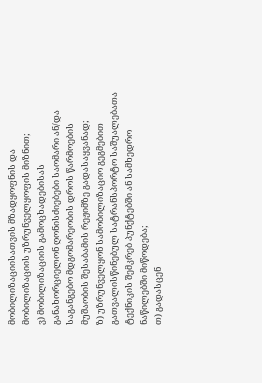მობილიზაციისათვის მზადყოფნის და მობილიზაციის უზრუნველყოფის მიზნით;
ვ) მობილიზაციის გამოცხადებისას განახორციელონ ღონისძიებები საომარი ან/და საგანგებო მდგომარეობის დროს წარმოების მუშაობის შესაბამის რეჟიმზე გადასაყვანად;
ზ) უზრუნველყონ სამობილიზაციო გეგმებით გათვალისწინებულ სატრანსპორტო საშუალებათა ტექნიკის შემკრებ პუნქტებში ან სამხედრო ნაწილებში მიწოდება;
თ) გადასცენ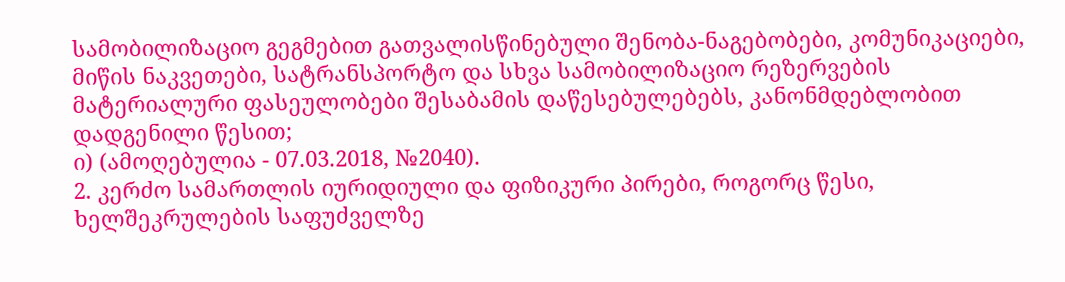სამობილიზაციო გეგმებით გათვალისწინებული შენობა-ნაგებობები, კომუნიკაციები, მიწის ნაკვეთები, სატრანსპორტო და სხვა სამობილიზაციო რეზერვების მატერიალური ფასეულობები შესაბამის დაწესებულებებს, კანონმდებლობით დადგენილი წესით;
ი) (ამოღებულია - 07.03.2018, №2040).
2. კერძო სამართლის იურიდიული და ფიზიკური პირები, როგორც წესი, ხელშეკრულების საფუძველზე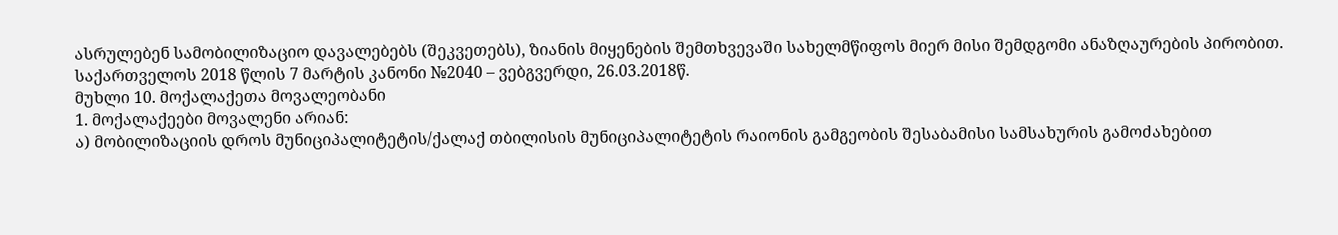ასრულებენ სამობილიზაციო დავალებებს (შეკვეთებს), ზიანის მიყენების შემთხვევაში სახელმწიფოს მიერ მისი შემდგომი ანაზღაურების პირობით.
საქართველოს 2018 წლის 7 მარტის კანონი №2040 – ვებგვერდი, 26.03.2018წ.
მუხლი 10. მოქალაქეთა მოვალეობანი
1. მოქალაქეები მოვალენი არიან:
ა) მობილიზაციის დროს მუნიციპალიტეტის/ქალაქ თბილისის მუნიციპალიტეტის რაიონის გამგეობის შესაბამისი სამსახურის გამოძახებით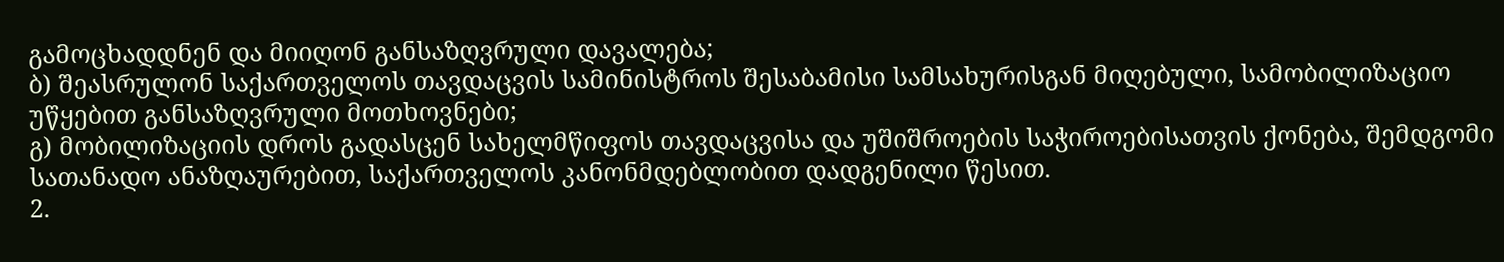გამოცხადდნენ და მიიღონ განსაზღვრული დავალება;
ბ) შეასრულონ საქართველოს თავდაცვის სამინისტროს შესაბამისი სამსახურისგან მიღებული, სამობილიზაციო უწყებით განსაზღვრული მოთხოვნები;
გ) მობილიზაციის დროს გადასცენ სახელმწიფოს თავდაცვისა და უშიშროების საჭიროებისათვის ქონება, შემდგომი სათანადო ანაზღაურებით, საქართველოს კანონმდებლობით დადგენილი წესით.
2.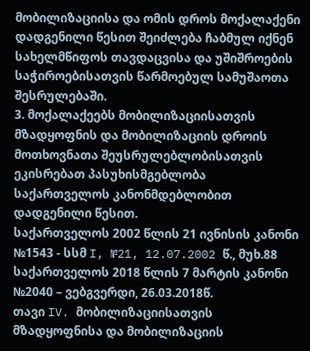მობილიზაციისა და ომის დროს მოქალაქენი დადგენილი წესით შეიძლება ჩაბმულ იქნენ სახელმწიფოს თავდაცვისა და უშიშროების საჭიროებისათვის წარმოებულ სამუშაოთა შესრულებაში.
3. მოქალაქეებს მობილიზაციისათვის მზადყოფნის და მობილიზაციის დროის მოთხოვნათა შეუსრულებლობისათვის ეკისრებათ პასუხისმგებლობა საქართველოს კანონმდებლობით დადგენილი წესით.
საქართველოს 2002 წლის 21 ივნისის კანონი №1543 - სსმ I, №21, 12.07.2002 წ., მუხ.88
საქართველოს 2018 წლის 7 მარტის კანონი №2040 – ვებგვერდი, 26.03.2018წ.
თავი IV. მობილიზაციისათვის მზადყოფნისა და მობილიზაციის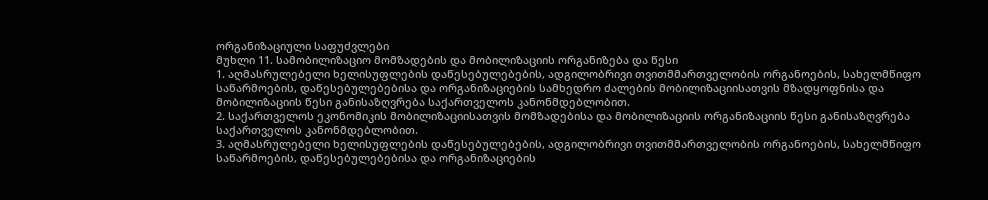ორგანიზაციული საფუძვლები
მუხლი 11. სამობილიზაციო მომზადების და მობილიზაციის ორგანიზება და წესი
1. აღმასრულებელი ხელისუფლების დაწესებულებების, ადგილობრივი თვითმმართველობის ორგანოების, სახელმწიფო საწარმოების, დაწესებულებებისა და ორგანიზაციების სამხედრო ძალების მობილიზაციისათვის მზადყოფნისა და მობილიზაციის წესი განისაზღვრება საქართველოს კანონმდებლობით.
2. საქართველოს ეკონომიკის მობილიზაციისათვის მომზადებისა და მობილიზაციის ორგანიზაციის წესი განისაზღვრება საქართველოს კანონმდებლობით.
3. აღმასრულებელი ხელისუფლების დაწესებულებების, ადგილობრივი თვითმმართველობის ორგანოების, სახელმწიფო საწარმოების, დაწესებულებებისა და ორგანიზაციების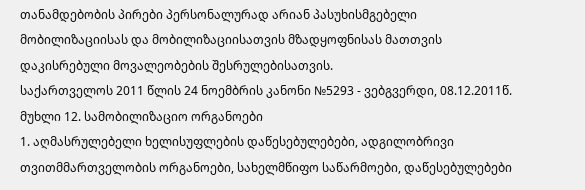თანამდებობის პირები პერსონალურად არიან პასუხისმგებელი მობილიზაციისას და მობილიზაციისათვის მზადყოფნისას მათთვის დაკისრებული მოვალეობების შესრულებისათვის.
საქართველოს 2011 წლის 24 ნოემბრის კანონი №5293 - ვებგვერდი, 08.12.2011წ.
მუხლი 12. სამობილიზაციო ორგანოები
1. აღმასრულებელი ხელისუფლების დაწესებულებები, ადგილობრივი თვითმმართველობის ორგანოები, სახელმწიფო საწარმოები, დაწესებულებები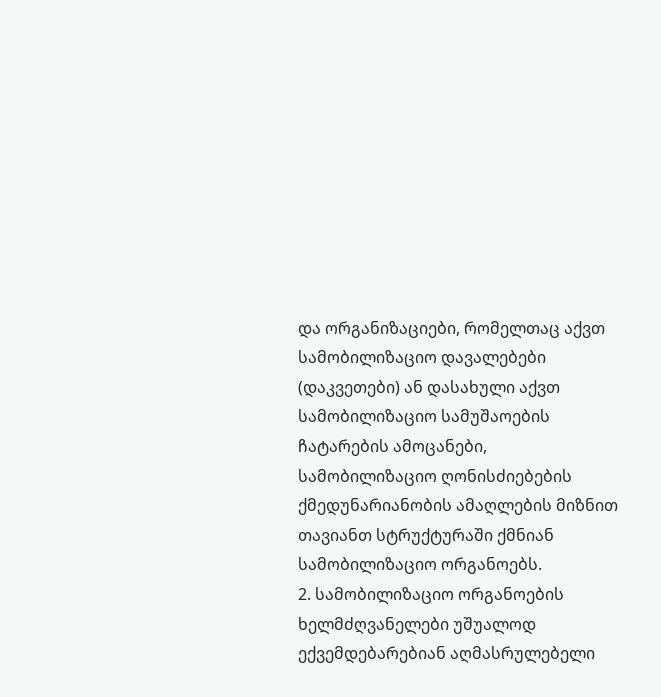და ორგანიზაციები, რომელთაც აქვთ სამობილიზაციო დავალებები (დაკვეთები) ან დასახული აქვთ სამობილიზაციო სამუშაოების ჩატარების ამოცანები, სამობილიზაციო ღონისძიებების ქმედუნარიანობის ამაღლების მიზნით თავიანთ სტრუქტურაში ქმნიან სამობილიზაციო ორგანოებს.
2. სამობილიზაციო ორგანოების ხელმძღვანელები უშუალოდ ექვემდებარებიან აღმასრულებელი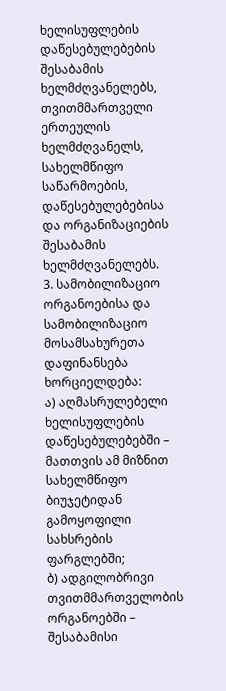ხელისუფლების დაწესებულებების შესაბამის ხელმძღვანელებს, თვითმმართველი ერთეულის ხელმძღვანელს, სახელმწიფო საწარმოების, დაწესებულებებისა და ორგანიზაციების შესაბამის ხელმძღვანელებს.
3. სამობილიზაციო ორგანოებისა და სამობილიზაციო მოსამსახურეთა დაფინანსება ხორციელდება:
ა) აღმასრულებელი ხელისუფლების დაწესებულებებში – მათთვის ამ მიზნით სახელმწიფო ბიუჯეტიდან გამოყოფილი სახსრების ფარგლებში;
ბ) ადგილობრივი თვითმმართველობის ორგანოებში – შესაბამისი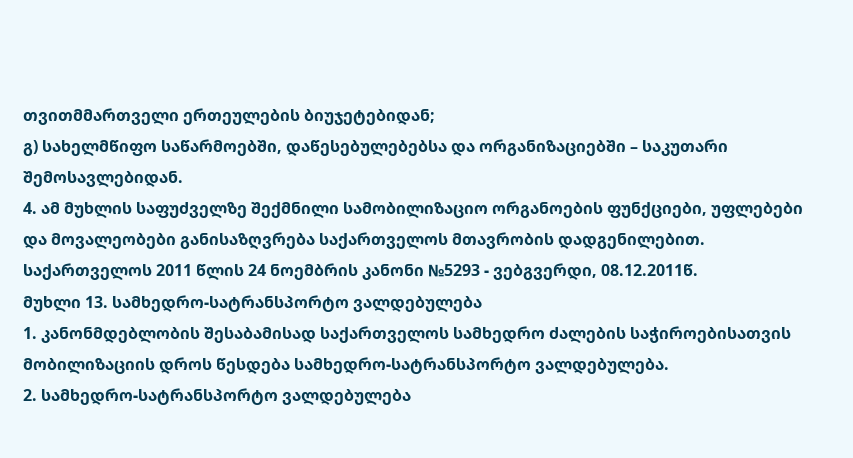თვითმმართველი ერთეულების ბიუჯეტებიდან;
გ) სახელმწიფო საწარმოებში, დაწესებულებებსა და ორგანიზაციებში – საკუთარი შემოსავლებიდან.
4. ამ მუხლის საფუძველზე შექმნილი სამობილიზაციო ორგანოების ფუნქციები, უფლებები და მოვალეობები განისაზღვრება საქართველოს მთავრობის დადგენილებით.
საქართველოს 2011 წლის 24 ნოემბრის კანონი №5293 - ვებგვერდი, 08.12.2011წ.
მუხლი 13. სამხედრო-სატრანსპორტო ვალდებულება
1. კანონმდებლობის შესაბამისად საქართველოს სამხედრო ძალების საჭიროებისათვის მობილიზაციის დროს წესდება სამხედრო-სატრანსპორტო ვალდებულება.
2. სამხედრო-სატრანსპორტო ვალდებულება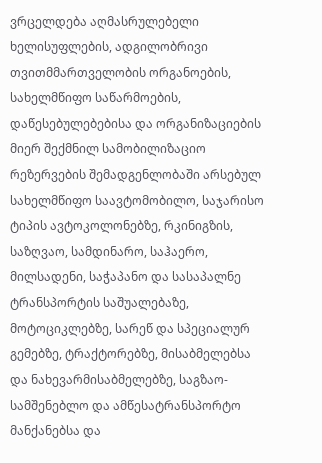ვრცელდება აღმასრულებელი ხელისუფლების, ადგილობრივი თვითმმართველობის ორგანოების, სახელმწიფო საწარმოების, დაწესებულებებისა და ორგანიზაციების მიერ შექმნილ სამობილიზაციო რეზერვების შემადგენლობაში არსებულ სახელმწიფო საავტომობილო, საჯარისო ტიპის ავტოკოლონებზე, რკინიგზის, საზღვაო, სამდინარო, საჰაერო, მილსადენი, საჭაპანო და სასაპალნე ტრანსპორტის საშუალებაზე, მოტოციკლებზე, სარეწ და სპეციალურ გემებზე, ტრაქტორებზე, მისაბმელებსა და ნახევარმისაბმელებზე, საგზაო-სამშენებლო და ამწესატრანსპორტო მანქანებსა და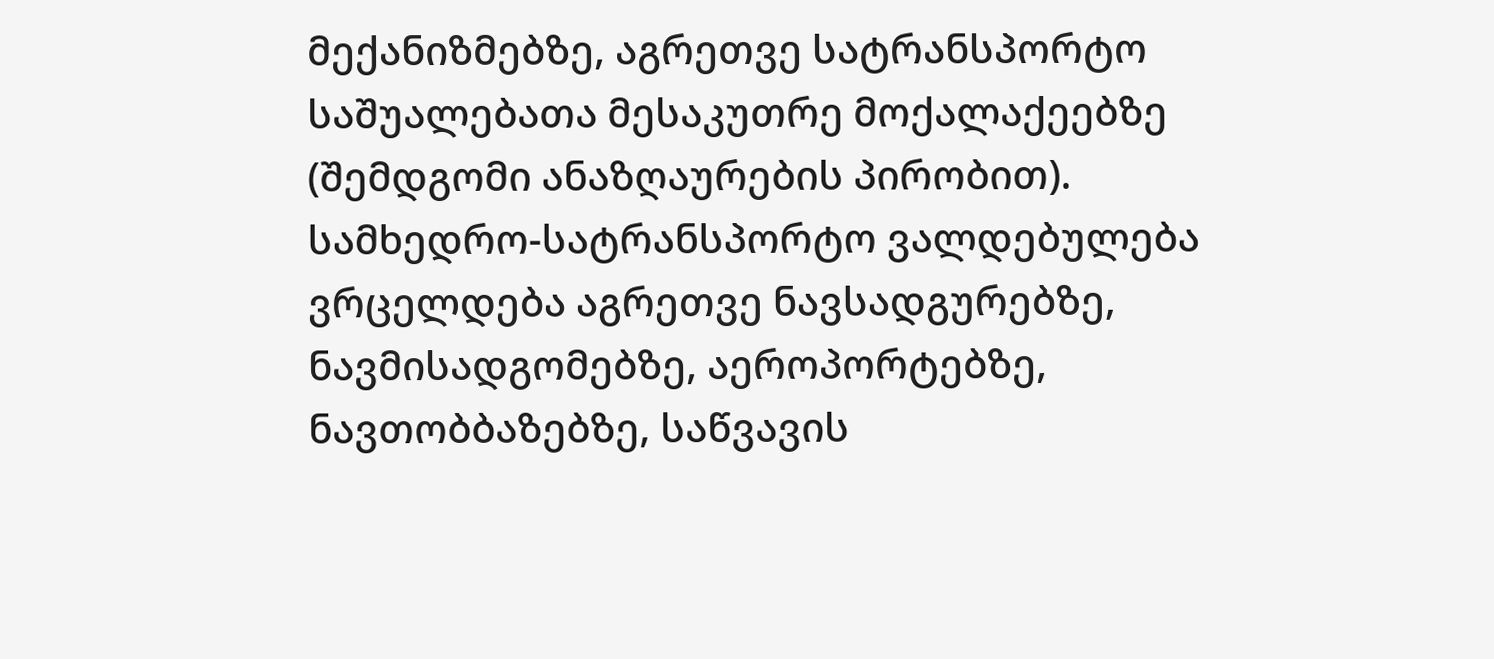მექანიზმებზე, აგრეთვე სატრანსპორტო საშუალებათა მესაკუთრე მოქალაქეებზე (შემდგომი ანაზღაურების პირობით). სამხედრო-სატრანსპორტო ვალდებულება ვრცელდება აგრეთვე ნავსადგურებზე, ნავმისადგომებზე, აეროპორტებზე, ნავთობბაზებზე, საწვავის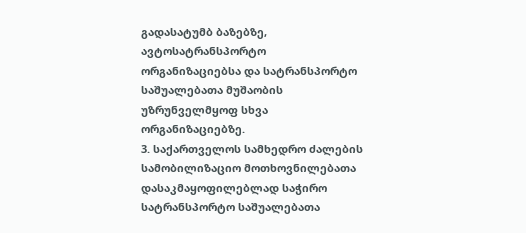გადასატუმბ ბაზებზე, ავტოსატრანსპორტო ორგანიზაციებსა და სატრანსპორტო საშუალებათა მუშაობის უზრუნველმყოფ სხვა ორგანიზაციებზე.
3. საქართველოს სამხედრო ძალების სამობილიზაციო მოთხოვნილებათა დასაკმაყოფილებლად საჭირო სატრანსპორტო საშუალებათა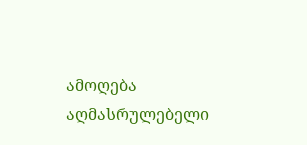ამოღება აღმასრულებელი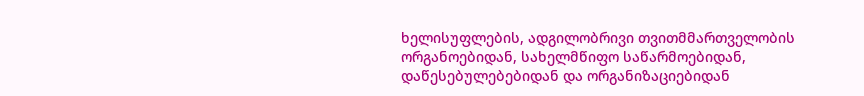ხელისუფლების, ადგილობრივი თვითმმართველობის ორგანოებიდან, სახელმწიფო საწარმოებიდან, დაწესებულებებიდან და ორგანიზაციებიდან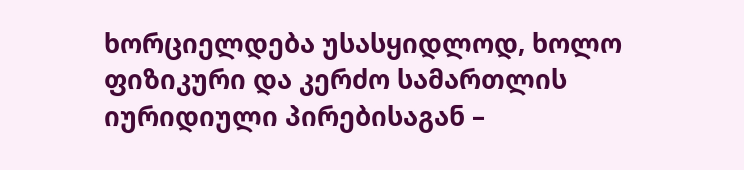ხორციელდება უსასყიდლოდ, ხოლო ფიზიკური და კერძო სამართლის იურიდიული პირებისაგან –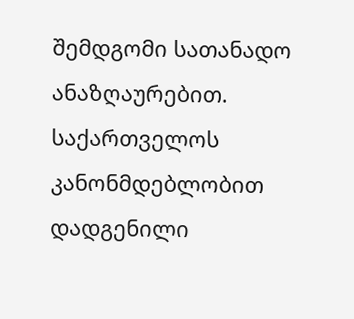შემდგომი სათანადო ანაზღაურებით. საქართველოს კანონმდებლობით დადგენილი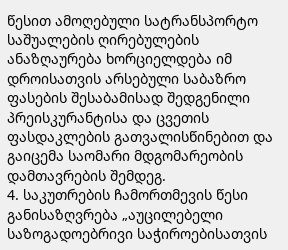წესით ამოღებული სატრანსპორტო საშუალების ღირებულების ანაზღაურება ხორციელდება იმ დროისათვის არსებული საბაზრო ფასების შესაბამისად შედგენილი პრეისკურანტისა და ცვეთის ფასდაკლების გათვალისწინებით და გაიცემა საომარი მდგომარეობის დამთავრების შემდეგ.
4. საკუთრების ჩამორთმევის წესი განისაზღვრება „აუცილებელი საზოგადოებრივი საჭიროებისათვის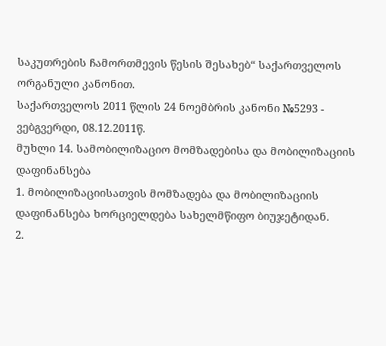საკუთრების ჩამორთმევის წესის შესახებ“ საქართველოს ორგანული კანონით.
საქართველოს 2011 წლის 24 ნოემბრის კანონი №5293 - ვებგვერდი, 08.12.2011წ.
მუხლი 14. სამობილიზაციო მომზადებისა და მობილიზაციის დაფინანსება
1. მობილიზაციისათვის მომზადება და მობილიზაციის დაფინანსება ხორციელდება სახელმწიფო ბიუჯეტიდან.
2.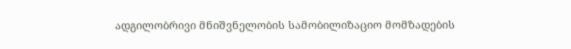ადგილობრივი მნიშვნელობის სამობილიზაციო მომზადების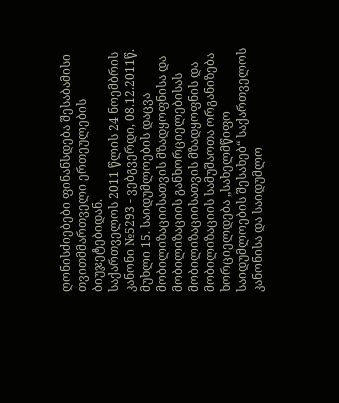ღონისძიებები ფინანსდება შესაბამისი თვითმმართველი ერთეულების ბიუჯეტებიდან.
საქართველოს 2011 წლის 24 ნოემბრის კანონი №5293 - ვებგვერდი, 08.12.2011წ.
მუხლი 15. საიდუმლოების დაცვა მობილიზაციისათვის მზადყოფნისა და მობილიზაციის განხორციელებისას
მობილიზაციისათვის მზადყოფნის და მობილიზაციის სამუშაოთა ორგანიზება ხორციელდება „სახელმწიფო საიდუმლოების შესახებ“ საქართველოს კანონისა და საიდუმლო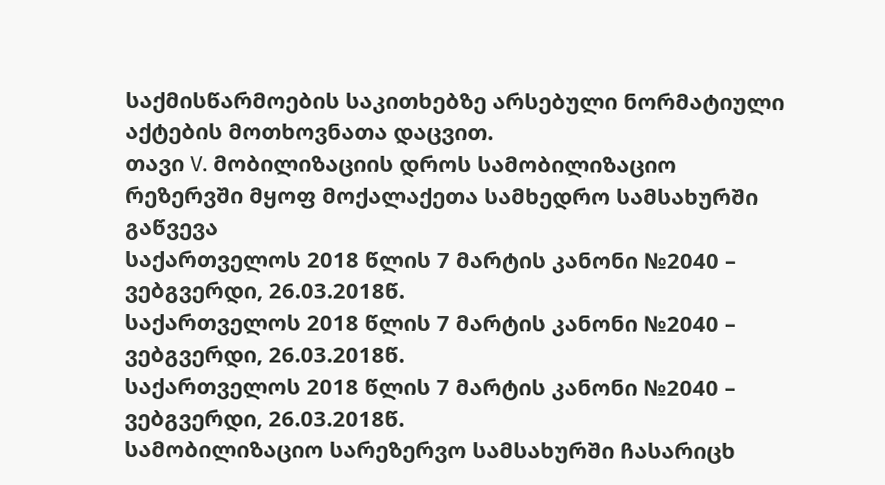საქმისწარმოების საკითხებზე არსებული ნორმატიული აქტების მოთხოვნათა დაცვით.
თავი V. მობილიზაციის დროს სამობილიზაციო რეზერვში მყოფ მოქალაქეთა სამხედრო სამსახურში გაწვევა
საქართველოს 2018 წლის 7 მარტის კანონი №2040 – ვებგვერდი, 26.03.2018წ.
საქართველოს 2018 წლის 7 მარტის კანონი №2040 – ვებგვერდი, 26.03.2018წ.
საქართველოს 2018 წლის 7 მარტის კანონი №2040 – ვებგვერდი, 26.03.2018წ.
სამობილიზაციო სარეზერვო სამსახურში ჩასარიცხ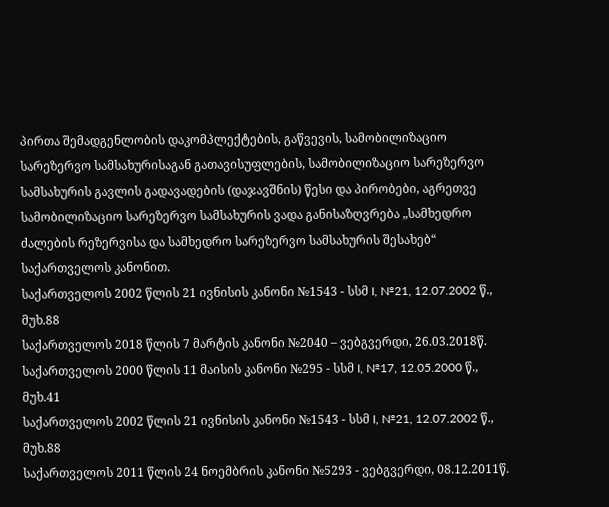პირთა შემადგენლობის დაკომპლექტების, გაწვევის, სამობილიზაციო სარეზერვო სამსახურისაგან გათავისუფლების, სამობილიზაციო სარეზერვო სამსახურის გავლის გადავადების (დაჯავშნის) წესი და პირობები, აგრეთვე სამობილიზაციო სარეზერვო სამსახურის ვადა განისაზღვრება „სამხედრო ძალების რეზერვისა და სამხედრო სარეზერვო სამსახურის შესახებ“ საქართველოს კანონით.
საქართველოს 2002 წლის 21 ივნისის კანონი №1543 - სსმ I, №21, 12.07.2002 წ., მუხ.88
საქართველოს 2018 წლის 7 მარტის კანონი №2040 – ვებგვერდი, 26.03.2018წ.
საქართველოს 2000 წლის 11 მაისის კანონი №295 - სსმ I, №17, 12.05.2000 წ., მუხ.41
საქართველოს 2002 წლის 21 ივნისის კანონი №1543 - სსმ I, №21, 12.07.2002 წ., მუხ.88
საქართველოს 2011 წლის 24 ნოემბრის კანონი №5293 - ვებგვერდი, 08.12.2011წ.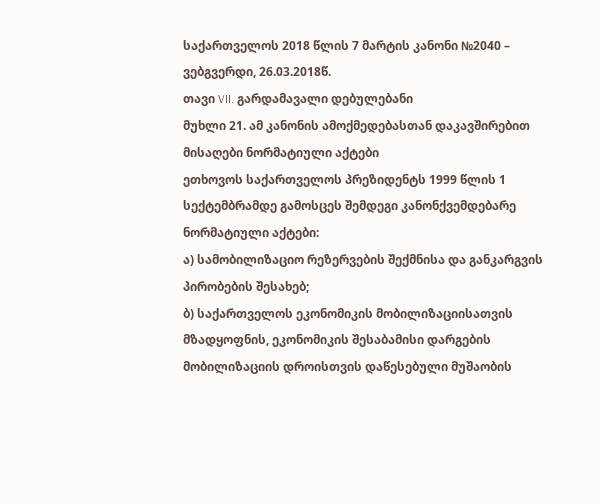საქართველოს 2018 წლის 7 მარტის კანონი №2040 – ვებგვერდი, 26.03.2018წ.
თავი VII. გარდამავალი დებულებანი
მუხლი 21. ამ კანონის ამოქმედებასთან დაკავშირებით მისაღები ნორმატიული აქტები
ეთხოვოს საქართველოს პრეზიდენტს 1999 წლის 1 სექტემბრამდე გამოსცეს შემდეგი კანონქვემდებარე ნორმატიული აქტები:
ა) სამობილიზაციო რეზერვების შექმნისა და განკარგვის პირობების შესახებ;
ბ) საქართველოს ეკონომიკის მობილიზაციისათვის მზადყოფნის, ეკონომიკის შესაბამისი დარგების მობილიზაციის დროისთვის დაწესებული მუშაობის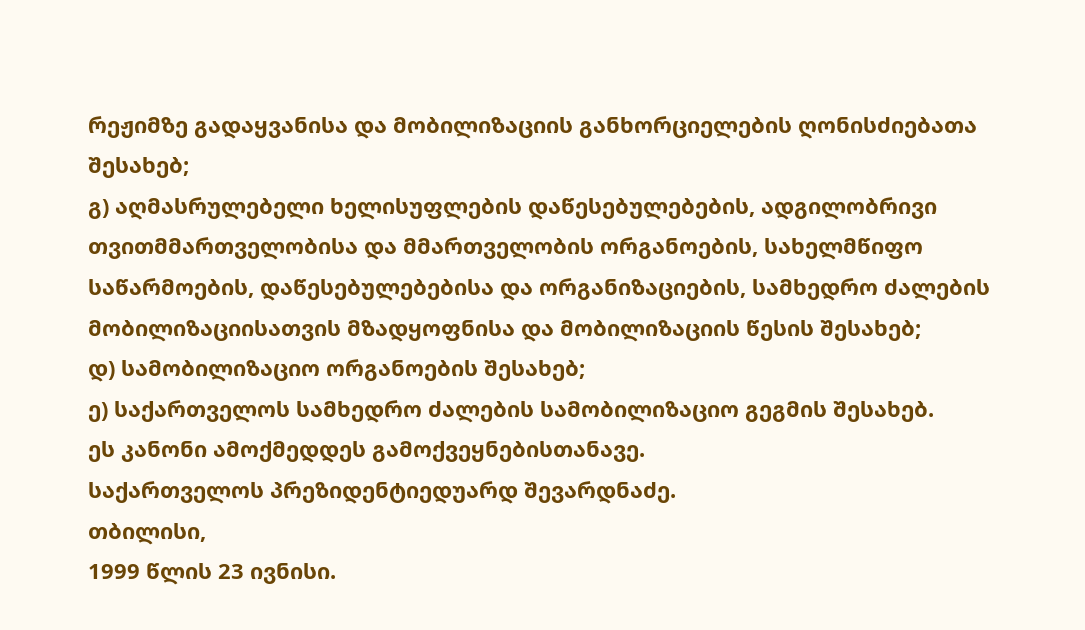რეჟიმზე გადაყვანისა და მობილიზაციის განხორციელების ღონისძიებათა შესახებ;
გ) აღმასრულებელი ხელისუფლების დაწესებულებების, ადგილობრივი თვითმმართველობისა და მმართველობის ორგანოების, სახელმწიფო საწარმოების, დაწესებულებებისა და ორგანიზაციების, სამხედრო ძალების მობილიზაციისათვის მზადყოფნისა და მობილიზაციის წესის შესახებ;
დ) სამობილიზაციო ორგანოების შესახებ;
ე) საქართველოს სამხედრო ძალების სამობილიზაციო გეგმის შესახებ.
ეს კანონი ამოქმედდეს გამოქვეყნებისთანავე.
საქართველოს პრეზიდენტიედუარდ შევარდნაძე.
თბილისი,
1999 წლის 23 ივნისი.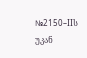№2150–IIს
უკან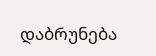დაბრუნება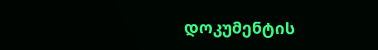დოკუმენტის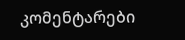კომენტარები